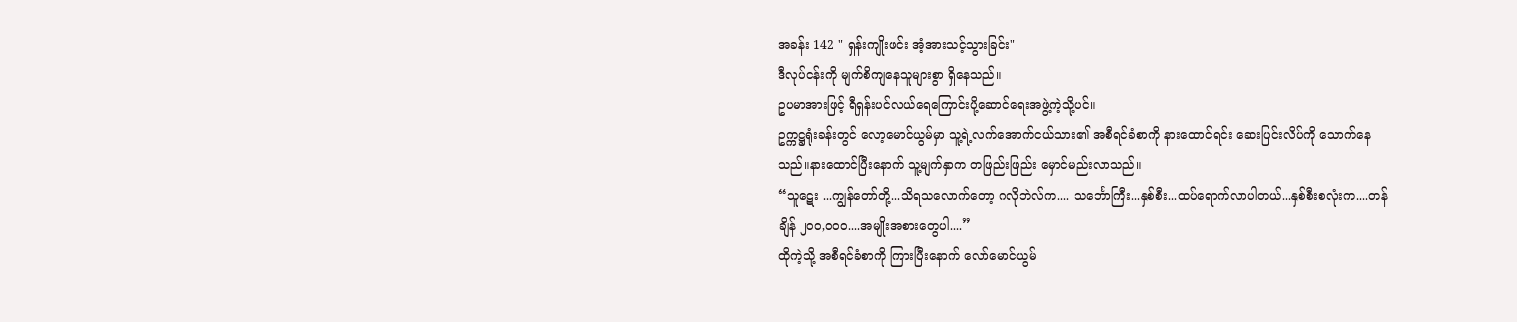အခန်း 142 " ရှန်းကျိုးဖင်း အံ့အားသင့်သွားခြင်း"
ဒီလုပ်ငန်းကို မျက်စိကျနေသူများစွာ ရှိနေသည်။
ဥပမာအားဖြင့် ရီရှန်းပင်လယ်ရေကြောင်းပို့ဆောင်ရေးအဖွဲ့ကဲ့သို့ပင်။
ဥက္ကဋ္ဌရုံးခန်းတွင် လော့မောင်ယွမ်မှာ သူ့ရဲ့လက်အောက်ငယ်သား၏ အစီရင်ခံစာကို နားထောင်ရင်း ဆေးပြင်းလိပ်ကို သောက်နေသည်။နားထောင်ပြီးနောက် သူ့မျက်နှာက တဖြည်းဖြည်း မှောင်မည်းလာသည်။
“သူဋေး ...ကျွန်တော်တို့...သိရသလောက်တော့ ဂလိုဘဲလ်က.... သင်္ဘောကြီး...နှစ်စီး...ထပ်ရောက်လာပါတယ်...နှစ်စီးစလုံးက....တန်ချိန် ၂၀၀,၀၀၀....အမျိုးအစားတွေပါ....”
ထိုကဲ့သို့ အစီရင်ခံစာကို ကြားပြီးနောက် လော်မောင်ယွမ်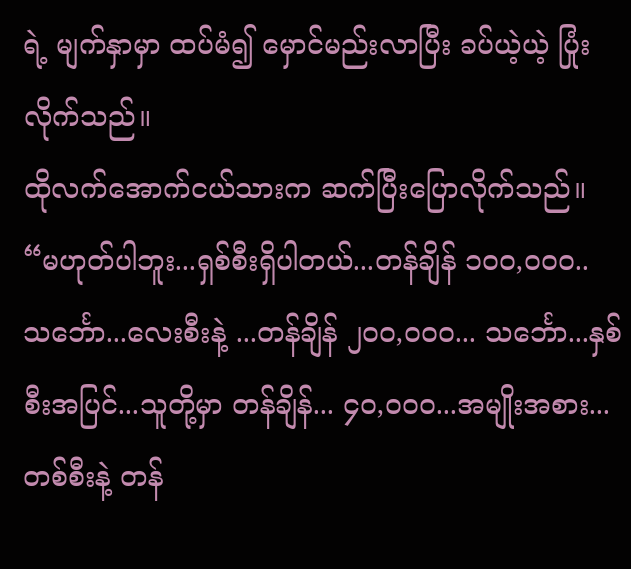ရဲ့ မျက်နှာမှာ ထပ်မံ၍ မှောင်မည်းလာပြီး ခပ်ယဲ့ယဲ့ ပြုံးလိုက်သည်။
ထိုလက်အောက်ငယ်သားက ဆက်ပြီးပြောလိုက်သည်။
“မဟုတ်ပါဘူး...ရှစ်စီးရှိပါတယ်...တန်ချိန် ၁၀၀,၀၀၀..သင်္ဘော...လေးစီးနဲ့ ...တန်ချိန် ၂၀၀,၀၀၀... သင်္ဘော...နှစ်စီးအပြင်...သူတို့မှာ တန်ချိန်... ၄၀,၀၀၀...အမျိုးအစား...တစ်စီးနဲ့ တန်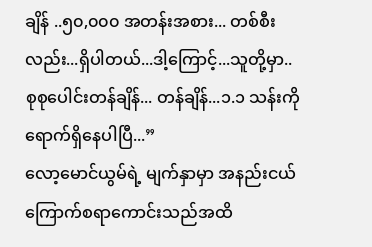ချိန် ..၅၀,၀၀၀ အတန်းအစား... တစ်စီးလည်း...ရှိပါတယ်...ဒါ့ကြောင့်...သူတို့မှာ.. စုစုပေါင်းတန်ချိန်... တန်ချိန်...၁.၁ သန်းကို ရောက်ရှိနေပါပြီ...”
လော့မောင်ယွမ်ရဲ့ မျက်နှာမှာ အနည်းငယ်ကြောက်စရာကောင်းသည်အထိ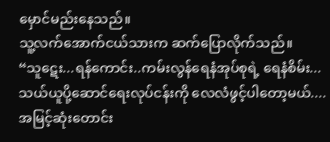မှောင်မည်းနေသည်။
သူ့လက်အောက်ငယ်သားက ဆက်ပြောလိုက်သည်။
“သူဋေး...ရန်ကောင်း..ကမ်းလွန်ရေနံအုပ်စုရဲ့ ရေနံစိမ်း...သယ်ယူပို့ဆောင်ရေးလုပ်ငန်းကို လေလံဖွင့်ပါတော့မယ်....အမြင့်ဆုံးတောင်း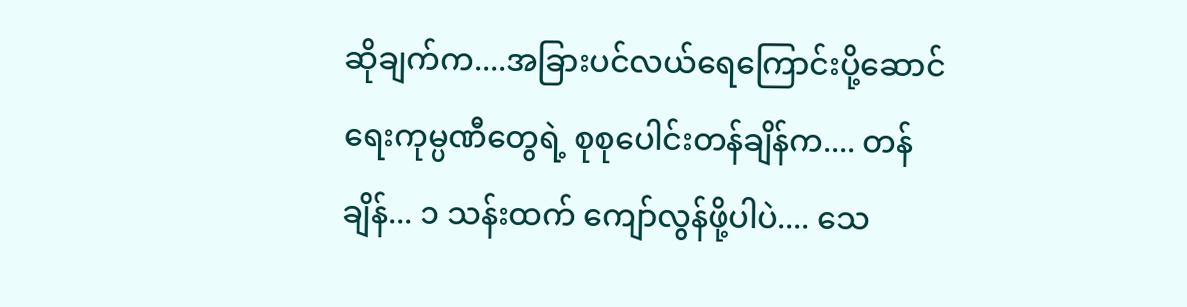ဆိုချက်က....အခြားပင်လယ်ရေကြောင်းပို့ဆောင်ရေးကုမ္ပဏီတွေရဲ့ စုစုပေါင်းတန်ချိန်က.... တန်ချိန်... ၁ သန်းထက် ကျော်လွန်ဖို့ပါပဲ.... သေ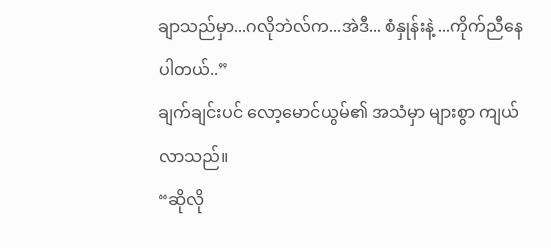ချာသည်မှာ...ဂလိုဘဲလ်က...အဲဒီ... စံနှုန်းနဲ့ ...ကိုက်ညီနေပါတယ်..”
ချက်ချင်းပင် လော့မောင်ယွမ်၏ အသံမှာ များစွာ ကျယ်လာသည်။
“ဆိုလို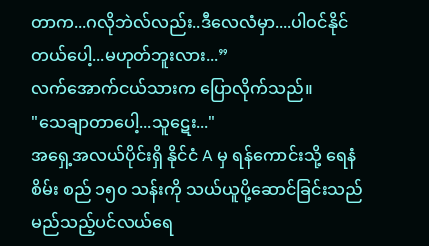တာက...ဂလိုဘဲလ်လည်း..ဒီလေလံမှာ....ပါဝင်နိုင်တယ်ပေါ့...မဟုတ်ဘူးလား...”
လက်အောက်ငယ်သားက ပြောလိုက်သည်။
"သေချာတာပေါ့...သူဋေး..."
အရှေ့အလယ်ပိုင်းရှိ နိုင်ငံ A မှ ရန်ကောင်းသို့ ရေနံစိမ်း စည် ၁၅၀ သန်းကို သယ်ယူပို့ဆောင်ခြင်းသည် မည်သည့်ပင်လယ်ရေ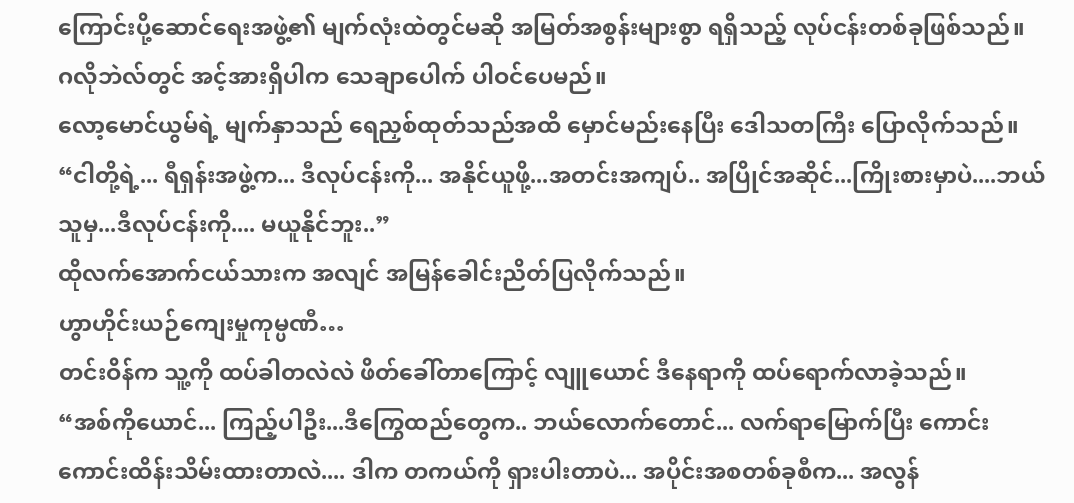ကြောင်းပို့ဆောင်ရေးအဖွဲ့၏ မျက်လုံးထဲတွင်မဆို အမြတ်အစွန်းများစွာ ရရှိသည့် လုပ်ငန်းတစ်ခုဖြစ်သည်။
ဂလိုဘဲလ်တွင် အင့်အားရှိပါက သေချာပေါက် ပါဝင်ပေမည်။
လော့မောင်ယွမ်ရဲ့ မျက်နှာသည် ရေညှစ်ထုတ်သည်အထိ မှောင်မည်းနေပြီး ဒေါသတကြီး ပြောလိုက်သည်။
“ငါတို့ရဲ့... ရီရှန်းအဖွဲ့က... ဒီလုပ်ငန်းကို... အနိုင်ယူဖို့...အတင်းအကျပ်.. အပြိုင်အဆိုင်...ကြိုးစားမှာပဲ....ဘယ်သူမှ...ဒီလုပ်ငန်းကို.... မယူနိုင်ဘူး..”
ထိုလက်အောက်ငယ်သားက အလျင် အမြန်ခေါင်းညိတ်ပြလိုက်သည်။
ဟွာဟိုင်းယဉ်ကျေးမှုကုမ္ပဏီ…
တင်းဝိန်က သူ့ကို ထပ်ခါတလဲလဲ ဖိတ်ခေါ်တာကြောင့် လျူယောင် ဒီနေရာကို ထပ်ရောက်လာခဲ့သည်။
“အစ်ကိုယောင်... ကြည့်ပါဦး...ဒီကြွေထည်တွေက.. ဘယ်လောက်တောင်... လက်ရာမြောက်ပြီး ကောင်းကောင်းထိန်းသိမ်းထားတာလဲ.... ဒါက တကယ်ကို ရှားပါးတာပဲ... အပိုင်းအစတစ်ခုစီက... အလွန်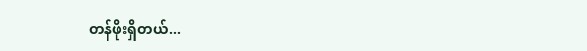တန်ဖိုးရှိတယ်...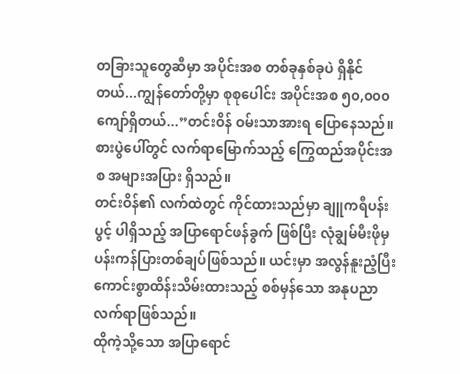တခြားသူတွေဆီမှာ အပိုင်းအစ တစ်ခုနှစ်ခုပဲ ရှိနိုင်တယ်...ကျွန်တော်တို့မှာ စုစုပေါင်း အပိုင်းအစ ၅၀,၀၀၀ ကျော်ရှိတယ်...”တင်းဝိန် ဝမ်းသာအားရ ပြောနေသည်။
စားပွဲပေါ်တွင် လက်ရာမြောက်သည့် ကြွေထည်အပိုင်းအစ အများအပြား ရှိသည်။
တင်းဝိန်၏ လက်ထဲတွင် ကိုင်ထားသည်မှာ ချူကရီပန်းပွင့် ပါရှိသည့် အပြာရောင်ဖန်ခွက် ဖြစ်ပြီး လုံချွမ်မီးဖိုမှ ပန်းကန်ပြားတစ်ချပ်ဖြစ်သည်။ ယင်းမှာ အလွန်နူးညံ့ပြီး ကောင်းစွာထိန်းသိမ်းထားသည့် စစ်မှန်သော အနုပညာလက်ရာဖြစ်သည်။
ထိုကဲ့သို့သော အပြာရောင်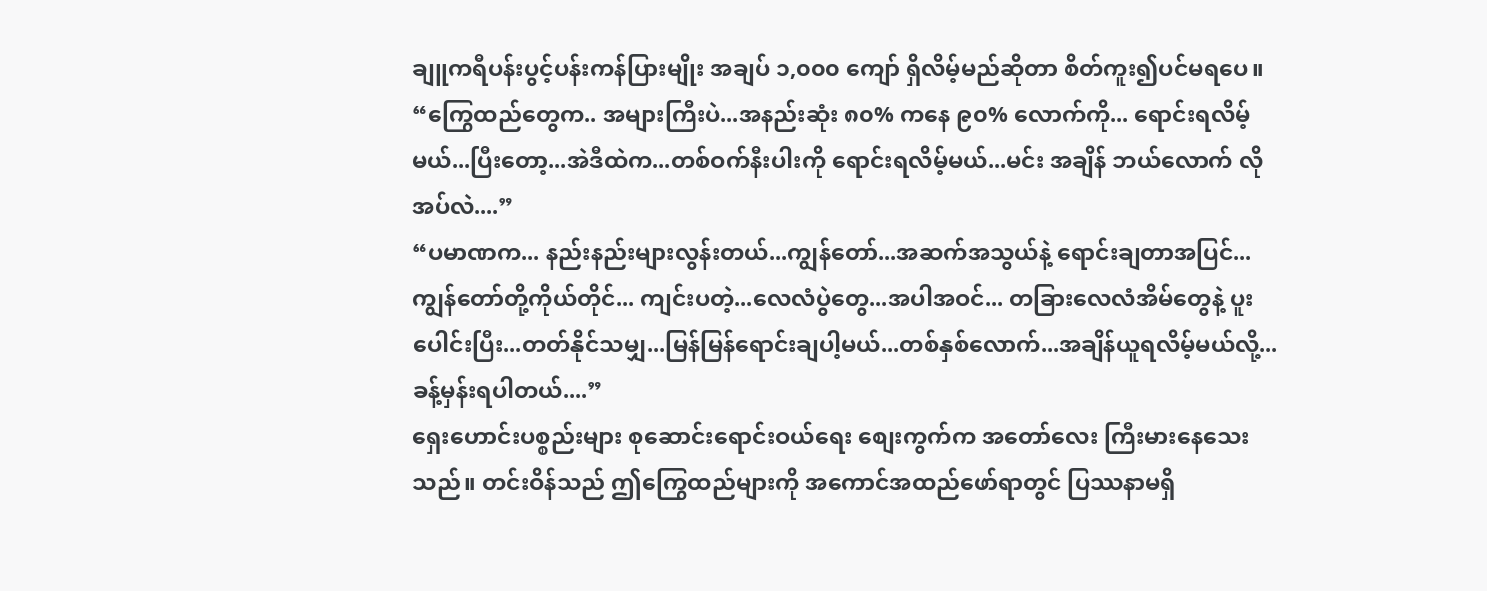ချူကရီပန်းပွင့်ပန်းကန်ပြားမျိုး အချပ် ၁,၀၀၀ ကျော် ရှိလိမ့်မည်ဆိုတာ စိတ်ကူး၍ပင်မရပေ။
“ကြွေထည်တွေက.. အများကြီးပဲ...အနည်းဆုံး ၈၀% ကနေ ၉၀% လောက်ကို... ရောင်းရလိမ့်မယ်...ပြီးတော့...အဲဒီထဲက...တစ်ဝက်နီးပါးကို ရောင်းရလိမ့်မယ်...မင်း အချိန် ဘယ်လောက် လိုအပ်လဲ....”
“ပမာဏက... နည်းနည်းများလွန်းတယ်...ကျွန်တော်...အဆက်အသွယ်နဲ့ ရောင်းချတာအပြင်...ကျွန်တော်တို့ကိုယ်တိုင်... ကျင်းပတဲ့...လေလံပွဲတွေ...အပါအဝင်... တခြားလေလံအိမ်တွေနဲ့ ပူးပေါင်းပြီး...တတ်နိုင်သမျှ...မြန်မြန်ရောင်းချပါ့မယ်...တစ်နှစ်လောက်...အချိန်ယူရလိမ့်မယ်လို့...ခန့်မှန်းရပါတယ်....”
ရှေးဟောင်းပစ္စည်းများ စုဆောင်းရောင်းဝယ်ရေး စျေးကွက်က အတော်လေး ကြီးမားနေသေးသည်။ တင်းဝိန်သည် ဤကြွေထည်များကို အကောင်အထည်ဖော်ရာတွင် ပြဿနာမရှိ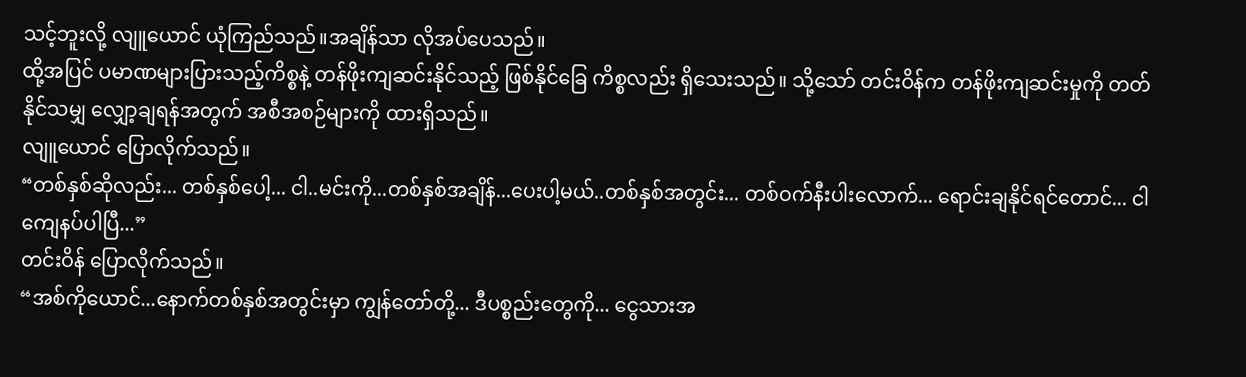သင့်ဘူးလို့ လျူယောင် ယုံကြည်သည်။အချိန်သာ လိုအပ်ပေသည်။
ထို့အပြင် ပမာဏများပြားသည့်ကိစ္စနဲ့ တန်ဖိုးကျဆင်းနိုင်သည့် ဖြစ်နိုင်ခြေ ကိစ္စလည်း ရှိသေးသည်။ သို့သော် တင်းဝိန်က တန်ဖိုးကျဆင်းမှုကို တတ်နိုင်သမျှ လျှော့ချရန်အတွက် အစီအစဉ်များကို ထားရှိသည်။
လျူယောင် ပြောလိုက်သည်။
“တစ်နှစ်ဆိုလည်း... တစ်နှစ်ပေါ့... ငါ..မင်းကို...တစ်နှစ်အချိန်...ပေးပါ့မယ်..တစ်နှစ်အတွင်း... တစ်ဝက်နီးပါးလောက်... ရောင်းချနိုင်ရင်တောင်... ငါ ကျေနပ်ပါပြီ...”
တင်းဝိန် ပြောလိုက်သည်။
“အစ်ကိုယောင်...နောက်တစ်နှစ်အတွင်းမှာ ကျွန်တော်တို့... ဒီပစ္စည်းတွေကို... ငွေသားအ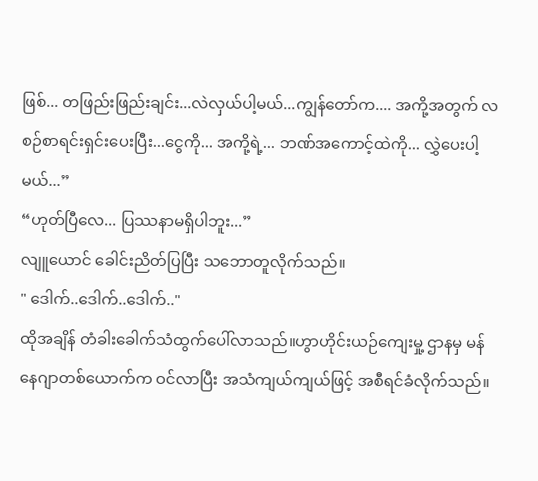ဖြစ်... တဖြည်းဖြည်းချင်း...လဲလှယ်ပါ့မယ်...ကျွန်တော်က.... အကို့အတွက် လစဉ်စာရင်းရှင်းပေးပြီး...ငွေကို... အကို့ရဲ့... ဘဏ်အကောင့်ထဲကို... လွှဲပေးပါ့မယ်...”
“ဟုတ်ပြီလေ... ပြဿနာမရှိပါဘူး...”
လျူယောင် ခေါင်းညိတ်ပြပြီး သဘောတူလိုက်သည်။
" ဒေါက်..ဒေါက်..ဒေါက်.."
ထိုအချိန် တံခါးခေါက်သံထွက်ပေါ်လာသည်။ဟွာဟိုင်းယဉ်ကျေးမှု့ ဌာနမှ မန်နေဂျာတစ်ယောက်က ဝင်လာပြီး အသံကျယ်ကျယ်ဖြင့် အစီရင်ခံလိုက်သည်။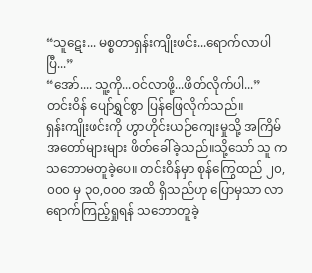“သူဋေး... မစ္စတာရှန်းကျိုးဖင်း...ရောက်လာပါပြီ...”
“အော်.... သူ့ကို...ဝင်လာဖို့...ဖိတ်လိုက်ပါ...”
တင်းဝိန် ပျော်ရွှင်စွာ ပြန်ဖြေလိုက်သည်။
ရှန်းကျိုးဖင်းကို ဟွာဟိုင်းယဉ်ကျေးမှုသို့ အကြိမ်အတော်များများ ဖိတ်ခေါ်ခဲ့သည်။သို့သော် သူ က သဘောမတူခဲ့ပေ။ တင်းဝိန်မှာ စုန်ကြွေထည် ၂၀,၀၀၀ မှ ၃၀,၀၀၀ အထိ ရှိသည်ဟု ပြောမှသာ လာရောက်ကြည့်ရှုရန် သဘောတူခဲ့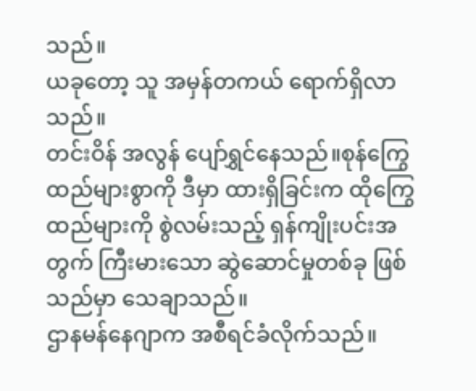သည်။
ယခုတော့ သူ အမှန်တကယ် ရောက်ရှိလာသည်။
တင်းဝိန် အလွန် ပျော်ရွှင်နေသည်။စုန်ကြွေထည်များစွာကို ဒီမှာ ထားရှိခြင်းက ထိုကြွေထည်များကို စွဲလမ်းသည့် ရှန်ကျိုးပင်းအတွက် ကြီးမားသော ဆွဲဆောင်မှုတစ်ခု ဖြစ်သည်မှာ သေချာသည်။
ဌာနမန်နေဂျာက အစီရင်ခံလိုက်သည်။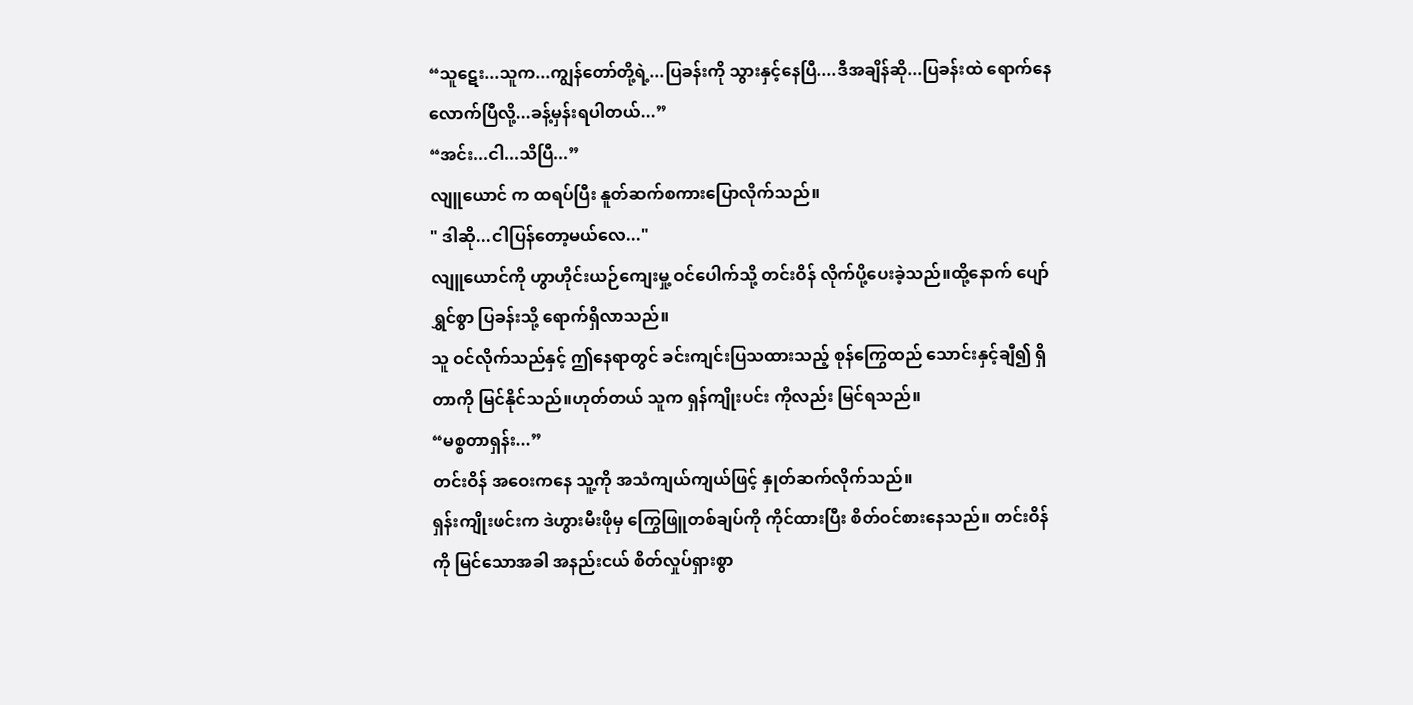“သူဋေး...သူက...ကျွန်တော်တို့ရဲ့...ပြခန်းကို သွားနှင့်နေပြီ....ဒီအချိန်ဆို...ပြခန်းထဲ ရောက်နေလောက်ပြီလို့...ခန့်မှန်းရပါတယ်...”
“အင်း...ငါ...သိပြီ...”
လျူယောင် က ထရပ်ပြီး နူတ်ဆက်စကားပြောလိုက်သည်။
" ဒါဆို...ငါပြန်တော့မယ်လေ..."
လျူယောင်ကို ဟွာဟိုင်းယဉ်ကျေးမှု့ ဝင်ပေါက်သို့ တင်းဝိန် လိုက်ပို့ပေးခဲ့သည်။ထို့နောက် ပျော်ရွှင်စွာ ပြခန်းသို့ ရောက်ရှိလာသည်။
သူ ဝင်လိုက်သည်နှင့် ဤနေရာတွင် ခင်းကျင်းပြသထားသည့် စုန်ကြွေထည် သောင်းနှင့်ချီ၍ ရှိတာကို မြင်နိုင်သည်။ဟုတ်တယ် သူက ရှန်ကျိုးပင်း ကိုလည်း မြင်ရသည်။
“မစ္စတာရှန်း...”
တင်းဝိန် အဝေးကနေ သူ့ကို အသံကျယ်ကျယ်ဖြင့် နှုတ်ဆက်လိုက်သည်။
ရှန်းကျိုးဖင်းက ဒဲဟွားမီးဖိုမှ ကြွေဖြူတစ်ချပ်ကို ကိုင်ထားပြီး စိတ်ဝင်စားနေသည်။ တင်းဝိန်ကို မြင်သောအခါ အနည်းငယ် စိတ်လှုပ်ရှားစွာ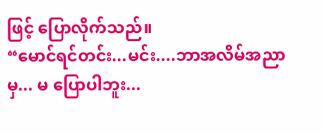ဖြင့် ပြောလိုက်သည်။
“မောင်ရင်တင်း...မင်း....ဘာအလိမ်အညာမှ... မ ပြောပါဘူး...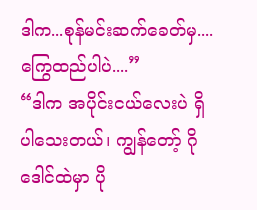ဒါက...စုန်မင်းဆက်ခေတ်မှ....ကြွေထည်ပါပဲ....”
“ဒါက အပိုင်းငယ်လေးပဲ ရှိပါသေးတယ်၊ ကျွန်တော့် ဂိုဒေါင်ထဲမှာ ပို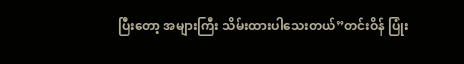ပြီးတော့ အများကြီး သိမ်းထားပါသေးတယ်”တင်းဝိန် ပြုံး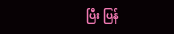ပြီး ပြန်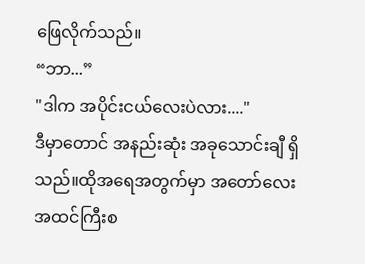ဖြေလိုက်သည်။
“ဘာ...”
"ဒါက အပိုင်းငယ်လေးပဲလား...."
ဒီမှာတောင် အနည်းဆုံး အခုသောင်းချီ ရှိသည်။ထိုအရေအတွက်မှာ အတော်လေး အထင်ကြီးစ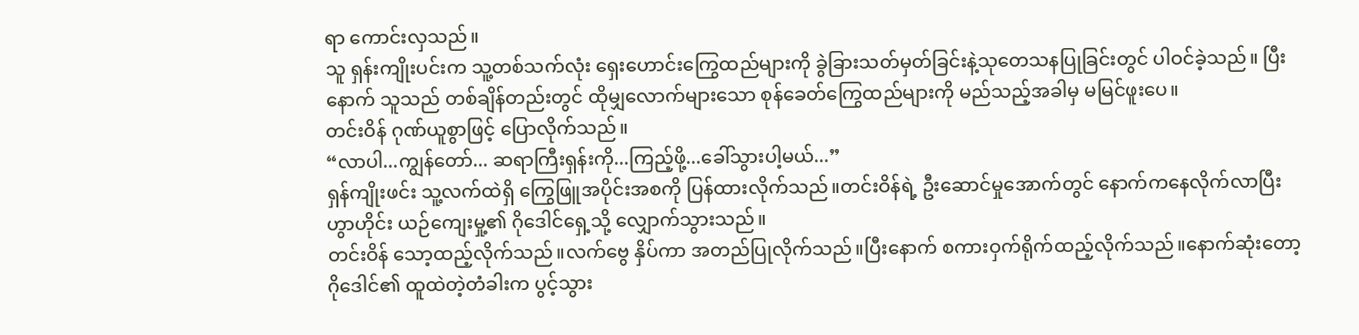ရာ ကောင်းလှသည်။
သူ ရှန်းကျိုးပင်းက သူ့တစ်သက်လုံး ရှေးဟောင်းကြွေထည်များကို ခွဲခြားသတ်မှတ်ခြင်းနဲ့သုတေသနပြုခြင်းတွင် ပါဝင်ခဲ့သည်။ ပြီးနောက် သူသည် တစ်ချိန်တည်းတွင် ထိုမျှလောက်များသော စုန်ခေတ်ကြွေထည်များကို မည်သည့်အခါမှ မမြင်ဖူးပေ။
တင်းဝိန် ဂုဏ်ယူစွာဖြင့် ပြောလိုက်သည်။
“လာပါ...ကျွန်တော်... ဆရာကြီးရှန်းကို...ကြည့်ဖို့...ခေါ်သွားပါ့မယ်...”
ရှန်ကျိုးဖင်း သူ့လက်ထဲရှိ ကြွေဖြူအပိုင်းအစကို ပြန်ထားလိုက်သည်။တင်းဝိန်ရဲ့ ဦးဆောင်မှုအောက်တွင် နောက်ကနေလိုက်လာပြီး ဟွာဟိုင်း ယဉ်ကျေးမှု့၏ ဂိုဒေါင်ရှေ့သို့ လျှောက်သွားသည်။
တင်းဝိန် သော့ထည့်လိုက်သည်။လက်ဗွေ နှိပ်ကာ အတည်ပြုလိုက်သည်။ပြီးနောက် စကားဝှက်ရိုက်ထည့်လိုက်သည်။နောက်ဆုံးတော့ ဂိုဒေါင်၏ ထူထဲတဲ့တံခါးက ပွင့်သွား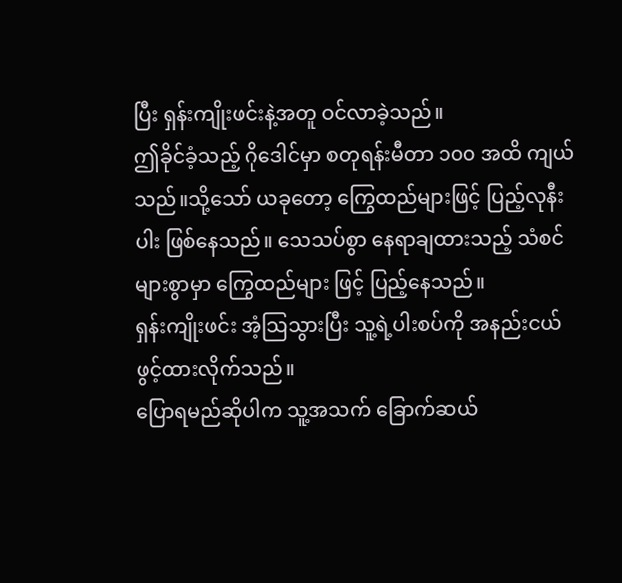ပြီး ရှန်းကျိုးဖင်းနဲ့အတူ ဝင်လာခဲ့သည်။
ဤခိုင်ခံ့သည့် ဂိုဒေါင်မှာ စတုရန်းမီတာ ၁၀၀ အထိ ကျယ်သည်။သို့သော် ယခုတော့ ကြွေထည်များဖြင့် ပြည့်လုနီးပါး ဖြစ်နေသည်။ သေသပ်စွာ နေရာချထားသည့် သံစင်များစွာမှာ ကြွေထည်များ ဖြင့် ပြည့်နေသည်။
ရှန်းကျိုးဖင်း အံ့သြသွားပြီး သူ့ရဲ့ပါးစပ်ကို အနည်းငယ် ဖွင့်ထားလိုက်သည်။
ပြောရမည်ဆိုပါက သူ့အသက် ခြောက်ဆယ်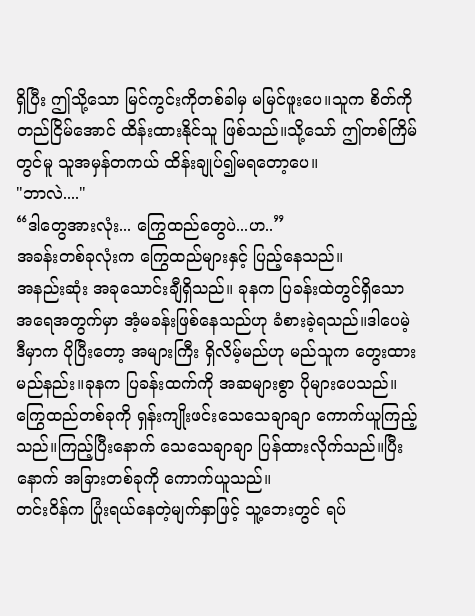ရှိပြီး ဤသို့သော မြင်ကွင်းကိုတစ်ခါမှ မမြင်ဖူးပေ။သူက စိတ်ကို တည်ငြိမ်အောင် ထိန်းထားနိုင်သူ ဖြစ်သည်။သို့သော် ဤတစ်ကြိမ်တွင်မူ သူအမှန်တကယ် ထိန်းချုပ်၍မရတော့ပေ။
"ဘာလဲ...."
“ဒါတွေအားလုံး... ကြွေထည်တွေပဲ...ဟ..”
အခန်းတစ်ခုလုံးက ကြွေထည်များနှင့် ပြည့်နေသည်။
အနည်းဆုံး အခုသောင်းချီရှိသည်။ ခုနက ပြခန်းထဲတွင်ရှိသော အရေအတွက်မှာ အံ့မခန်းဖြစ်နေသည်ဟု ခံစားခဲ့ရသည်။ဒါပေမဲ့ ဒီမှာက ပိုပြီးတော့ အများကြီး ရှိလိမ့်မည်ဟု မည်သူက တွေးထားမည်နည်း။ခုနက ပြခန်းထက်ကို အဆများစွာ ပိုများပေသည်။
ကြွေထည်တစ်ခုကို ရှန်းကျိုးဖင်းသေသေချာချာ ကောက်ယူကြည့်သည်။ကြည့်ပြီးနောက် သေသေချာချာ ပြန်ထားလိုက်သည်။ပြီးနောက် အခြားတစ်ခုကို ကောက်ယူသည်။
တင်းဝိန်က ပြုံးရယ်နေတဲ့မျက်နှာဖြင့် သူ့ဘေးတွင် ရပ်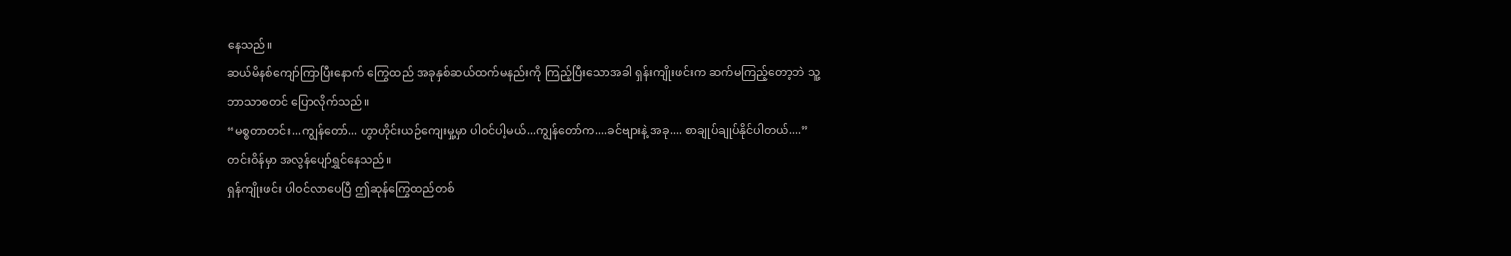နေသည်။
ဆယ်မိနစ်ကျော်ကြာပြီးနောက် ကြွေထည် အခုနှစ်ဆယ်ထက်မနည်းကို ကြည့်ပြီးသောအခါ ရှန်းကျိုးဖင်းက ဆက်မကြည့်တော့ဘဲ သူ့ဘာသာစတင် ပြောလိုက်သည်။
“မစ္စတာတင်း...ကျွန်တော်... ဟွာဟိုင်းယဉ်ကျေးမှု့မှာ ပါဝင်ပါ့မယ်...ကျွန်တော်က....ခင်ဗျားနဲ့ အခု.... စာချုပ်ချုပ်နိုင်ပါတယ်....”
တင်းဝိန်မှာ အလွန်ပျော်ရွှင်နေသည်။
ရှန်ကျိုးဖင်း ပါဝင်လာပေပြီ ဤဆုန်ကြွေထည်တစ်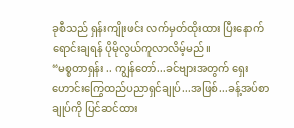ခုစီသည် ရှန်းကျိုးဖင်း လက်မှတ်ထိုးထား ပြီးနောက် ရောင်းချရန် ပိုမိုလွယ်ကူလာလိမ့်မည်။
“မစ္စတာရှန်း .. ကျွန်တော်...ခင်ဗျားအတွက် ရှေးဟောင်းကြွေထည်ပညာရှင်ချုပ်...အဖြစ်...ခန့်အပ်စာချုပ်ကို ပြင်ဆင်ထား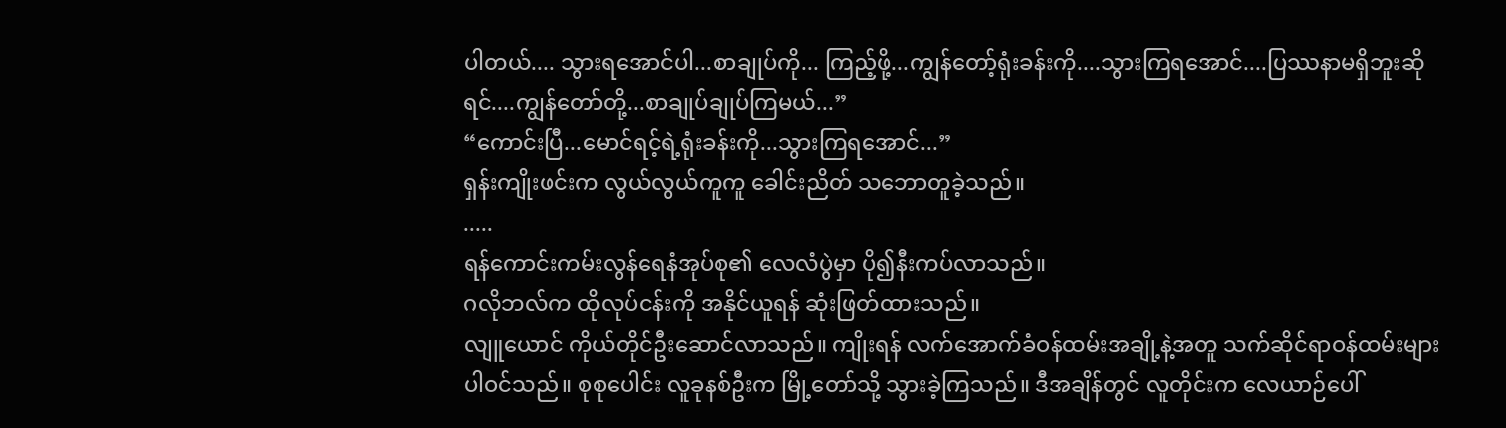ပါတယ်.... သွားရအောင်ပါ...စာချုပ်ကို... ကြည့်ဖို့...ကျွန်တော့်ရုံးခန်းကို....သွားကြရအောင်....ပြဿနာမရှိဘူးဆိုရင်....ကျွန်တော်တို့...စာချုပ်ချုပ်ကြမယ်...”
“ကောင်းပြီ...မောင်ရင့်ရဲ့ရုံးခန်းကို...သွားကြရအောင်...”
ရှန်းကျိုးဖင်းက လွယ်လွယ်ကူကူ ခေါင်းညိတ် သဘောတူခဲ့သည်။
.....
ရန်ကောင်းကမ်းလွန်ရေနံအုပ်စု၏ လေလံပွဲမှာ ပို၍နီးကပ်လာသည်။
ဂလိုဘလ်က ထိုလုပ်ငန်းကို အနိုင်ယူရန် ဆုံးဖြတ်ထားသည်။
လျူယောင် ကိုယ်တိုင်ဦးဆောင်လာသည်။ ကျိုးရန် လက်အောက်ခံဝန်ထမ်းအချို့နဲ့အတူ သက်ဆိုင်ရာဝန်ထမ်းများပါဝင်သည်။ စုစုပေါင်း လူခုနစ်ဦးက မြို့တော်သို့ သွားခဲ့ကြသည်။ ဒီအချိန်တွင် လူတိုင်းက လေယာဉ်ပေါ်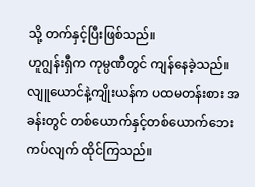သို့ တက်နှင့်ပြီးဖြစ်သည်။
ဟူဂျွန်းရှီက ကုမ္ပဏီတွင် ကျန်နေခဲ့သည်။
လျူယောင်နဲ့ကျိုးယန်က ပထမတန်းစား အခန်းတွင် တစ်ယောက်နှင့်တစ်ယောက်ဘေးကပ်လျက် ထိုင်ကြသည်။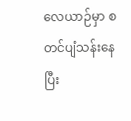လေယာဉ်မှာ စတင်ပျံသန်းနေပြီး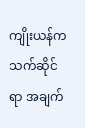ကျိုးယန်က သက်ဆိုင်ရာ အချက်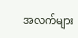အလက်များ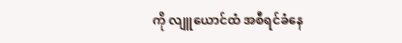ကို လျူယောင်ထံ အစီရင်ခံနေ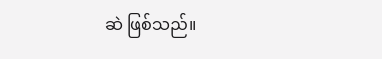ဆဲ ဖြစ်သည်။